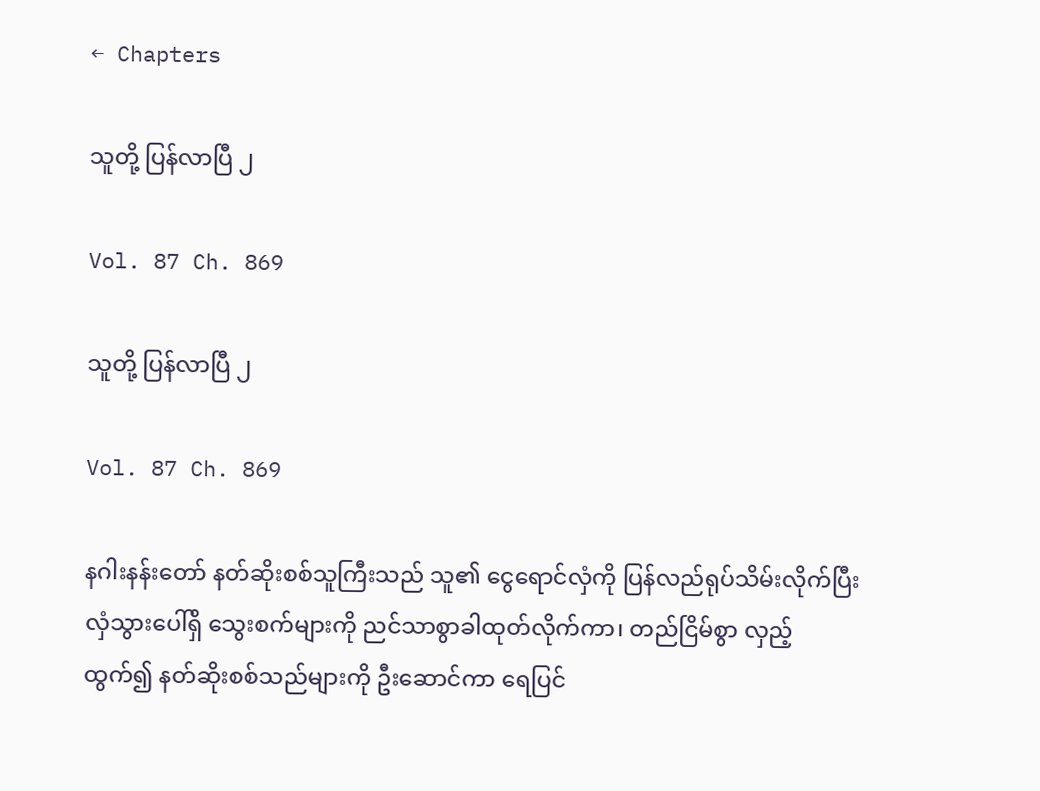← Chapters

သူတို့ ပြန်လာပြီ ၂

Vol. 87 Ch. 869

သူတို့ ပြန်လာပြီ ၂

Vol. 87 Ch. 869

နဂါးနန်းတော် နတ်ဆိုးစစ်သူကြီးသည် သူ၏ ငွေရောင်လှံကို ပြန်လည်ရုပ်သိမ်းလိုက်ပြီးလှံသွားပေါ်ရှိ သွေးစက်များကို ညင်သာစွာခါထုတ်လိုက်ကာ၊ တည်ငြိမ်စွာ လှည့်ထွက်၍ နတ်ဆိုးစစ်သည်များကို ဦးဆောင်ကာ ရေပြင်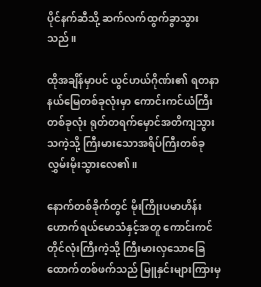ပိုင်နက်ဆီသို့ ဆက်လက်ထွက်ခွာသွားသည်။

ထိုအချိန်မှာပင် ယွင်ဟယ်ဂိုဏ်း၏ ရတနာနယ်မြေတစ်ခုလုံးမှာ ကောင်းကင်ယံကြီးတစ်ခုလုံး ရုတ်တရက်မှောင်အတိကျသွားသကဲ့သို့ ကြီးမားသောအရိပ်ကြီးတစ်ခု လွှမ်းမိုးသွားလေ၏။

နောက်တစ်ခိုက်တွင် မိုးကြိုးပမာဟိန်းဟောက်ရယ်မောသံနှင့်အတူ ကောင်းကင်တိုင်လုံးကြီးကဲ့သို့ ကြီးမားလှသောခြေထောက်တစ်ဖက်သည် မြူနှင်းများကြားမှ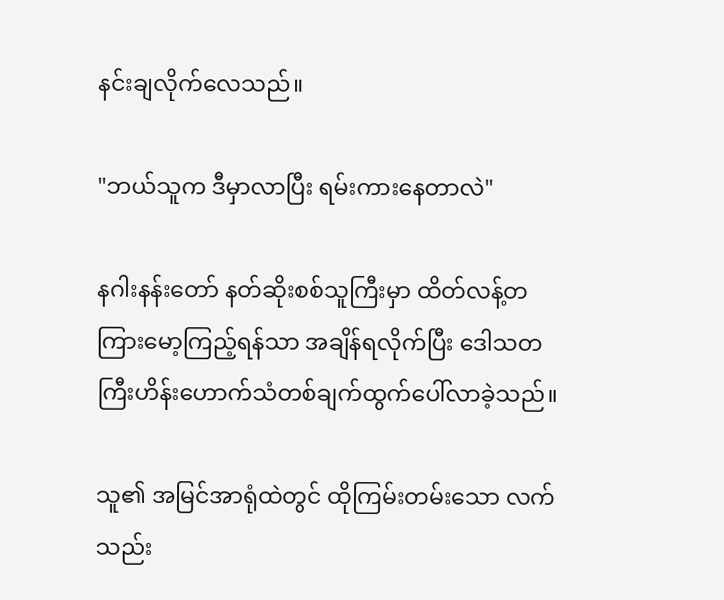နင်းချလိုက်လေသည်။

"ဘယ်သူက ဒီမှာလာပြီး ရမ်းကားနေတာလဲ"

နဂါးနန်းတော် နတ်ဆိုးစစ်သူကြီးမှာ ထိတ်လန့်တကြားမော့ကြည့်ရန်သာ အချိန်ရလိုက်ပြီး ဒေါသတကြီးဟိန်းဟောက်သံတစ်ချက်ထွက်ပေါ်လာခဲ့သည်။

သူ၏ အမြင်အာရုံထဲတွင် ထိုကြမ်းတမ်းသော လက်သည်း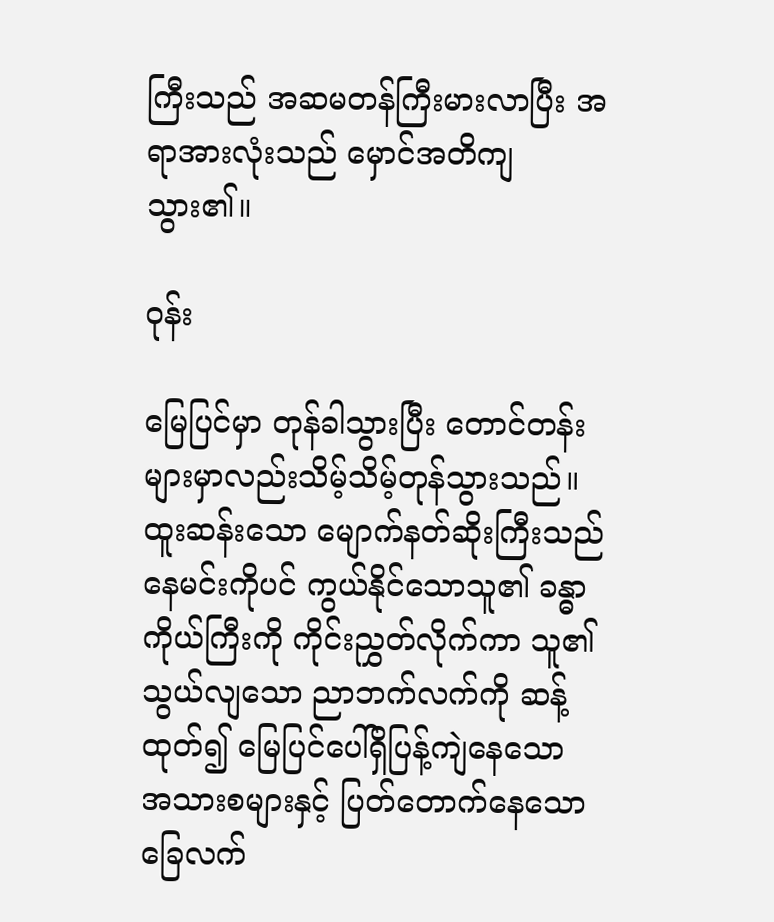ကြီးသည် အဆမတန်ကြီးမားလာပြီး အရာအားလုံးသည် မှောင်အတိကျသွား၏။

ဝုန်း

မြေပြင်မှာ တုန်ခါသွားပြီး တောင်တန်းများမှာလည်းသိမ့်သိမ့်တုန်သွားသည်။ ထူးဆန်းသော မျောက်နတ်ဆိုးကြီးသည် နေမင်းကိုပင် ကွယ်နိုင်သောသူ၏ ခန္ဓာကိုယ်ကြီးကို ကိုင်းညွှတ်လိုက်ကာ သူ၏သွယ်လျသော ညာဘက်လက်ကို ဆန့်ထုတ်၍ မြေပြင်ပေါ်ရှိပြန့်ကျဲနေသော အသားစများနှင့် ပြတ်တောက်နေသော ခြေလက်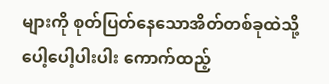များကို စုတ်ပြတ်နေသောအိတ်တစ်ခုထဲသို့ ပေါ့ပေါ့ပါးပါး ကောက်ထည့်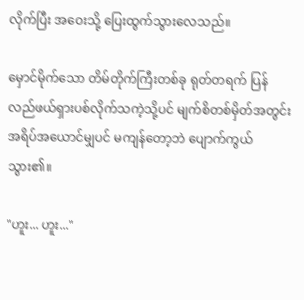လိုက်ပြီး အဝေးသို့ ပြေးထွက်သွားလေသည်။

မှောင်မိုက်သော တိမ်တိုက်ကြီးတစ်ခု ရုတ်တရက် ပြန်လည်ဖယ်ရှားပစ်လိုက်သကဲ့သို့ပင် မျက်စိတစ်မှိတ်အတွင်းအရိပ်အယောင်မျှပင် မကျန်တော့ဘဲ ပျောက်ကွယ်သွား၏။

"ဟူး... ဟူး..."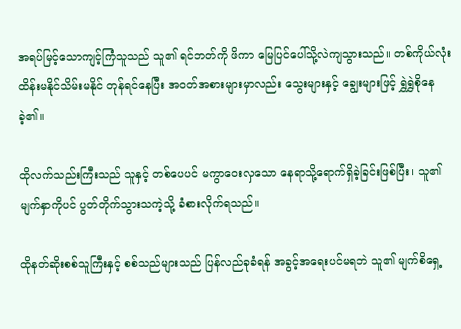အရပ်မြင့်သောကျင့်ကြံသူသည် သူ၏ ရင်ဘတ်ကို ဖိကာ မြေပြင်ပေါ်သို့လဲကျသွားသည်။ တစ်ကိုယ်လုံး ထိန်းမနိုင်သိမ်းမနိုင် တုန်ရင်နေပြီး အဝတ်အစားများမှာလည်း သွေးများနှင့် ချွေးများဖြင့် ရွှဲရွှဲစိုနေခဲ့၏။

ထိုလက်သည်းကြီးသည် သူနှင့် တစ်ပေပင် မကွာဝေးလှသော နေရာသို့ရောက်ရှိခဲ့ခြင်းဖြစ်ပြီး၊ သူ၏ မျက်နှာကိုပင် ပွတ်တိုက်သွားသကဲ့သို့ ခံစားလိုက်ရသည်။

ထိုနတ်ဆိုးစစ်သူကြီးနှင့် စစ်သည်များသည် ပြန်လည်ခုခံရန် အခွင့်အရေးပင်မရဘဲ သူ၏ မျက်စိရှေ့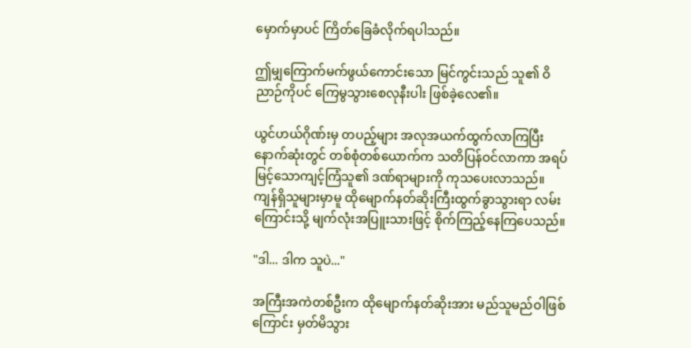မှောက်မှာပင် ကြိတ်ခြေခံလိုက်ရပါသည်။

ဤမျှကြောက်မက်ဖွယ်ကောင်းသော မြင်ကွင်းသည် သူ၏ ဝိညာဉ်ကိုပင် ကြေမွသွားစေလုနီးပါး ဖြစ်ခဲ့လေ၏။

ယွင်ဟယ်ဂိုဏ်းမှ တပည့်များ အလုအယက်ထွက်လာကြပြီး နောက်ဆုံးတွင် တစ်စုံတစ်ယောက်က သတိပြန်ဝင်လာကာ အရပ်မြင့်သောကျင့်ကြံသူ၏ ဒဏ်ရာများကို ကုသပေးလာသည်။ ကျန်ရှိသူများမှာမူ ထိုမျောက်နတ်ဆိုးကြီးထွက်ခွာသွားရာ လမ်းကြောင်းသို့ မျက်လုံးအပြူးသားဖြင့် စိုက်ကြည့်နေကြပေသည်။

"ဒါ... ဒါက သူပဲ..."

အကြီးအကဲတစ်ဦးက ထိုမျောက်နတ်ဆိုးအား မည်သူမည်ဝါဖြစ်ကြောင်း မှတ်မိသွား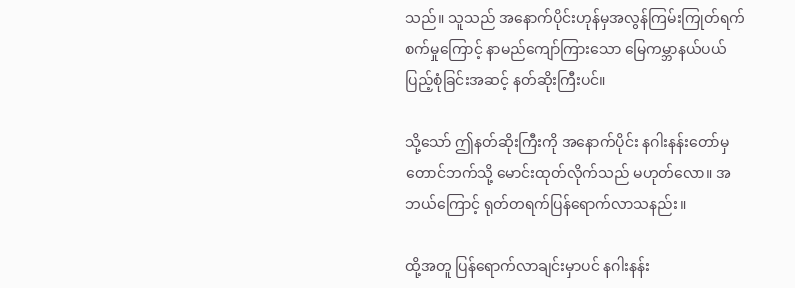သည်။ သူသည် အနောက်ပိုင်းဟုန်မှအလွန်ကြမ်းကြုတ်ရက်စက်မှုကြောင့် နာမည်ကျော်ကြားသော မြေကမ္ဘာနယ်ပယ် ပြည့်စုံခြင်းအဆင့် နတ်ဆိုးကြီးပင်။

သို့သော် ဤနတ်ဆိုးကြီးကို အနောက်ပိုင်း နဂါးနန်းတော်မှ တောင်ဘက်သို့ မောင်းထုတ်လိုက်သည် မဟုတ်လော။ အဘယ်ကြောင့် ရုတ်တရက်ပြန်ရောက်လာသနည်း။

ထို့အတူ ပြန်ရောက်လာချင်းမှာပင် နဂါးနန်း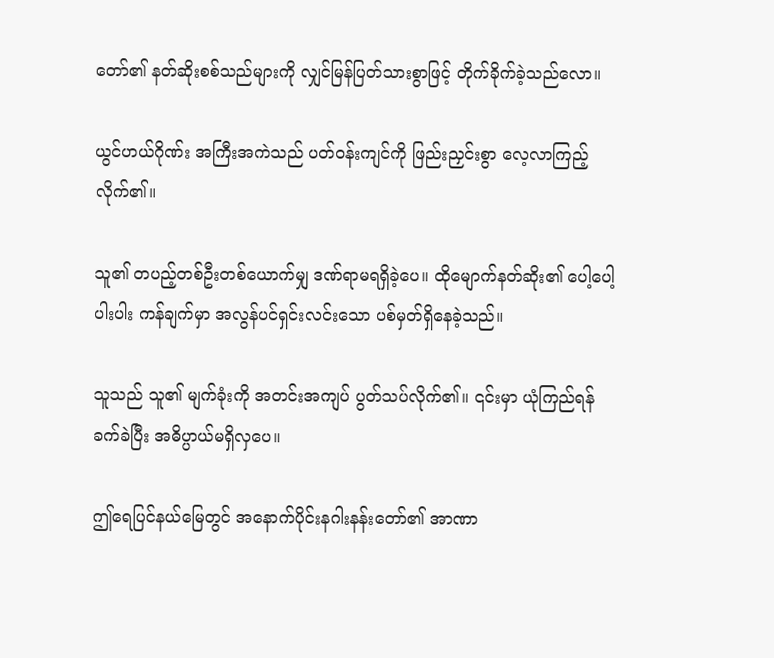တော်၏ နတ်ဆိုးစစ်သည်များကို လျှင်မြန်ပြတ်သားစွာဖြင့် တိုက်ခိုက်ခဲ့သည်လော။

ယွင်ဟယ်ဂိုဏ်း အကြီးအကဲသည် ပတ်ဝန်းကျင်ကို ဖြည်းညှင်းစွာ လေ့လာကြည့်လိုက်၏။

သူ၏ တပည့်တစ်ဦးတစ်ယောက်မျှ ဒဏ်ရာမရရှိခဲ့ပေ။ ထိုမျောက်နတ်ဆိုး၏ ပေါ့ပေါ့ပါးပါး ကန်ချက်မှာ အလွန်ပင်ရှင်းလင်းသော ပစ်မှတ်ရှိနေခဲ့သည်။

သူသည် သူ၏ မျက်ခုံးကို အတင်းအကျပ် ပွတ်သပ်လိုက်၏။ ၎င်းမှာ ယုံကြည်ရန် ခက်ခဲပြီး အဓိပ္ပာယ်မရှိလှပေ။

ဤရေပြင်နယ်မြေတွင် အနောက်ပိုင်းနဂါးနန်းတော်၏ အာဏာ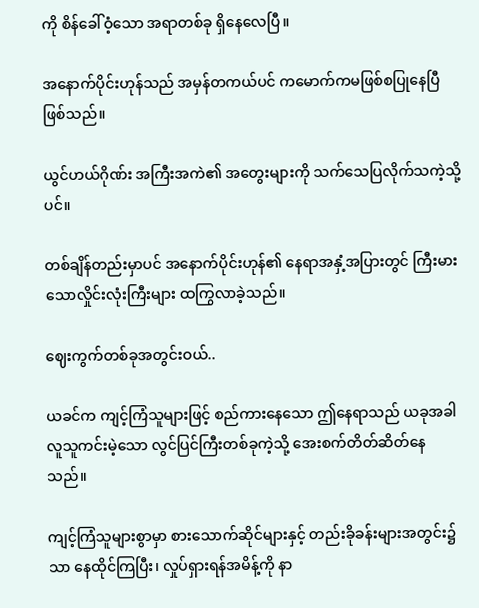ကို စိန်ခေါ်ဝံ့သော အရာတစ်ခု ရှိနေလေပြီ။

အနောက်ပိုင်းဟုန်သည် အမှန်တကယ်ပင် ကမောက်ကမဖြစ်စပြုနေပြီ ဖြစ်သည်။

ယွင်ဟယ်ဂိုဏ်း အကြီးအကဲ၏ အတွေးများကို သက်သေပြလိုက်သကဲ့သို့ပင်။

တစ်ချိန်တည်းမှာပင် အနောက်ပိုင်းဟုန်၏ နေရာအနှံ့အပြားတွင် ကြီးမားသောလှိုင်းလုံးကြီးများ ထကြွလာခဲ့သည်။

ဈေးကွက်တစ်ခုအတွင်းဝယ်..

ယခင်က ကျင့်ကြံသူများဖြင့် စည်ကားနေသော ဤနေရာသည် ယခုအခါလူသူကင်းမဲ့သော လွင်ပြင်ကြီးတစ်ခုကဲ့သို့ အေးစက်တိတ်ဆိတ်နေသည်။

ကျင့်ကြံသူများစွာမှာ စားသောက်ဆိုင်များနှင့် တည်းခိုခန်းများအတွင်း၌သာ နေထိုင်ကြပြီး၊ လှုပ်ရှားရန်အမိန့်ကို နာ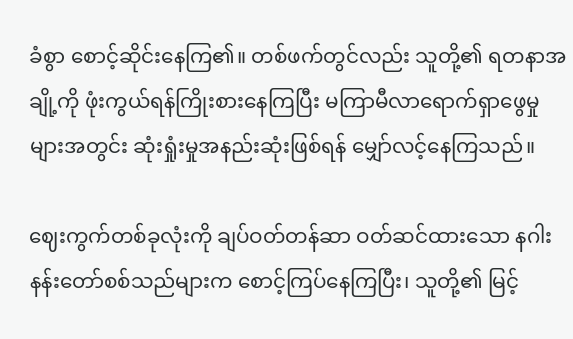ခံစွာ စောင့်ဆိုင်းနေကြ၏။ တစ်ဖက်တွင်လည်း သူတို့၏ ရတနာအချို့ကို ဖုံးကွယ်ရန်ကြိုးစားနေကြပြီး မကြာမီလာရောက်ရှာဖွေမှုများအတွင်း ဆုံးရှုံးမှုအနည်းဆုံးဖြစ်ရန် မျှော်လင့်နေကြသည်။

ဈေးကွက်တစ်ခုလုံးကို ချပ်ဝတ်တန်ဆာ ဝတ်ဆင်ထားသော နဂါးနန်းတော်စစ်သည်များက စောင့်ကြပ်နေကြပြီး၊ သူတို့၏ မြင့်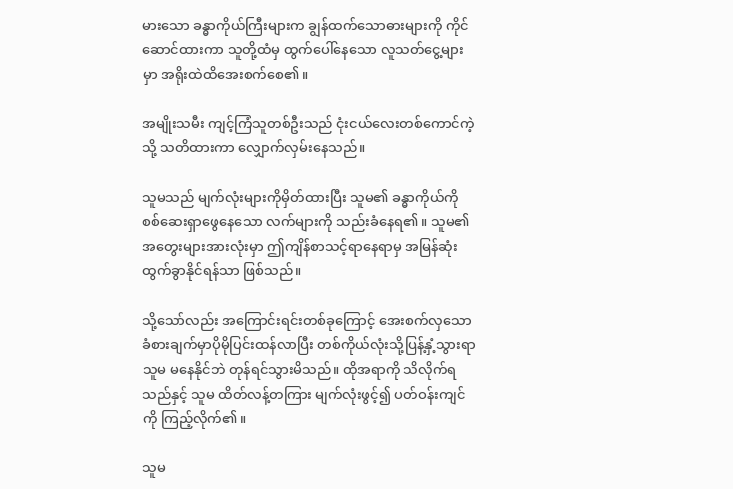မားသော ခန္ဓာကိုယ်ကြီးများက ချွန်ထက်သောဓားများကို ကိုင်ဆောင်ထားကာ သူတို့ထံမှ ထွက်ပေါ်နေသော လူသတ်ငွေ့များမှာ အရိုးထဲထိအေးစက်စေ၏။

အမျိုးသမီး ကျင့်ကြံသူတစ်ဦးသည် ငုံးငယ်လေးတစ်ကောင်ကဲ့သို့ သတိထားကာ လျှောက်လှမ်းနေသည်။

သူမသည် မျက်လုံးများကိုမှိတ်ထားပြီး သူမ၏ ခန္ဓာကိုယ်ကို စစ်ဆေးရှာဖွေနေသော လက်များကို သည်းခံနေရ၏။ သူမ၏ အတွေးများအားလုံးမှာ ဤကျိန်စာသင့်ရာနေရာမှ အမြန်ဆုံးထွက်ခွာနိုင်ရန်သာ ဖြစ်သည်။

သို့သော်လည်း အကြောင်းရင်းတစ်ခုကြောင့် အေးစက်လှသော ခံစားချက်မှာပိုမိုပြင်းထန်လာပြီး တစ်ကိုယ်လုံးသို့ပြန့်နှံ့သွားရာ သူမ မနေနိုင်ဘဲ တုန်ရင်သွားမိသည်။ ထိုအရာကို သိလိုက်ရသည်နှင့် သူမ ထိတ်လန့်တကြား မျက်လုံးဖွင့်၍ ပတ်ဝန်းကျင်ကို ကြည့်လိုက်၏။

သူမ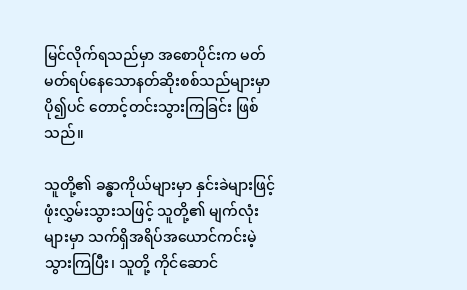မြင်လိုက်ရသည်မှာ အစောပိုင်းက မတ်မတ်ရပ်နေသောနတ်ဆိုးစစ်သည်များမှာ ပို၍ပင် တောင့်တင်းသွားကြခြင်း ဖြစ်သည်။

သူတို့၏ ခန္ဓာကိုယ်များမှာ နှင်းခဲများဖြင့် ဖုံးလွှမ်းသွားသဖြင့် သူတို့၏ မျက်လုံးများမှာ သက်ရှိအရိပ်အယောင်ကင်းမဲ့သွားကြပြီး၊ သူတို့ ကိုင်ဆောင်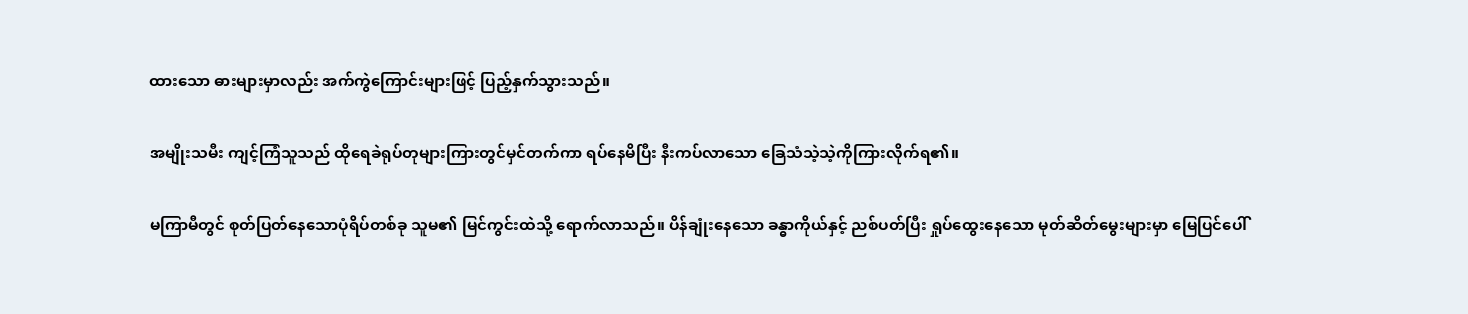ထားသော ဓားများမှာလည်း အက်ကွဲကြောင်းများဖြင့် ပြည့်နှက်သွားသည်။

အမျိုးသမီး ကျင့်ကြံသူသည် ထိုရေခဲရုပ်တုများကြားတွင်မှင်တက်ကာ ရပ်နေမိပြီး နီးကပ်လာသော ခြေသံသဲ့သဲ့ကိုကြားလိုက်ရ၏။

မကြာမီတွင် စုတ်ပြတ်နေသောပုံရိပ်တစ်ခု သူမ၏ မြင်ကွင်းထဲသို့ ရောက်လာသည်။ ပိန်ချုံးနေသော ခန္ဓာကိုယ်နှင့် ညစ်ပတ်ပြီး ရှုပ်ထွေးနေသော မုတ်ဆိတ်မွေးများမှာ မြေပြင်ပေါ်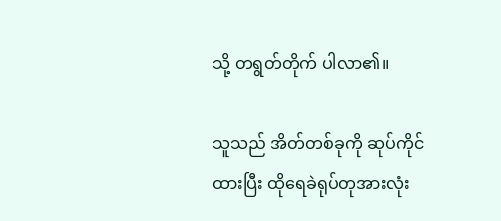သို့ တရွတ်တိုက် ပါလာ၏။

သူသည် အိတ်တစ်ခုကို ဆုပ်ကိုင်ထားပြီး ထိုရေခဲရုပ်တုအားလုံး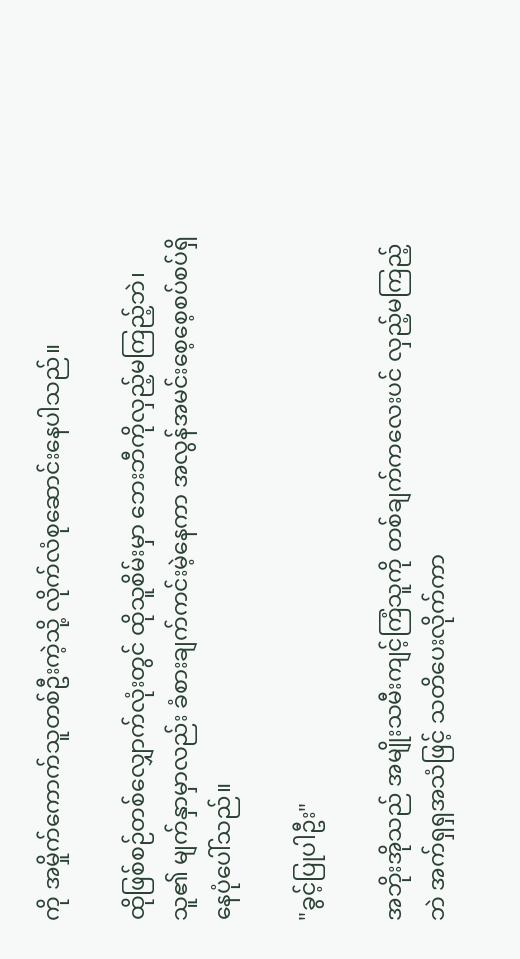ကို အမှိုက်ကောက်သူတစ်ဦးကဲ့သို့ လိုက်လံစုဆောင်းနေပါသည်။

ထိုဖြစ်စဉ်တစ်လျှောက်လုံးတွင် ထိုသူစိမ်းမှာ ဘေးဘီကိုလှည့်မကြည့်ဘဲ၊ သူ၏ မျက်နှာမှာလည်း ခံစားချက်ကင်းမဲ့နေကာ အလွန်အမင်းစေ့စေ့စပ်စပ်ရှိနေပုံပေါ်သည်။

"ခွင့်ပြုပါဦး"

အဘိုးအိုသည် အမျိုးသမီးကျင့်ကြံသူကို တစ်ချက်ကလေးပင် လှည့်မကြည့်ဘဲ အက်ရှရှအသံဖြင့် သတိပေးလိုက်ကာ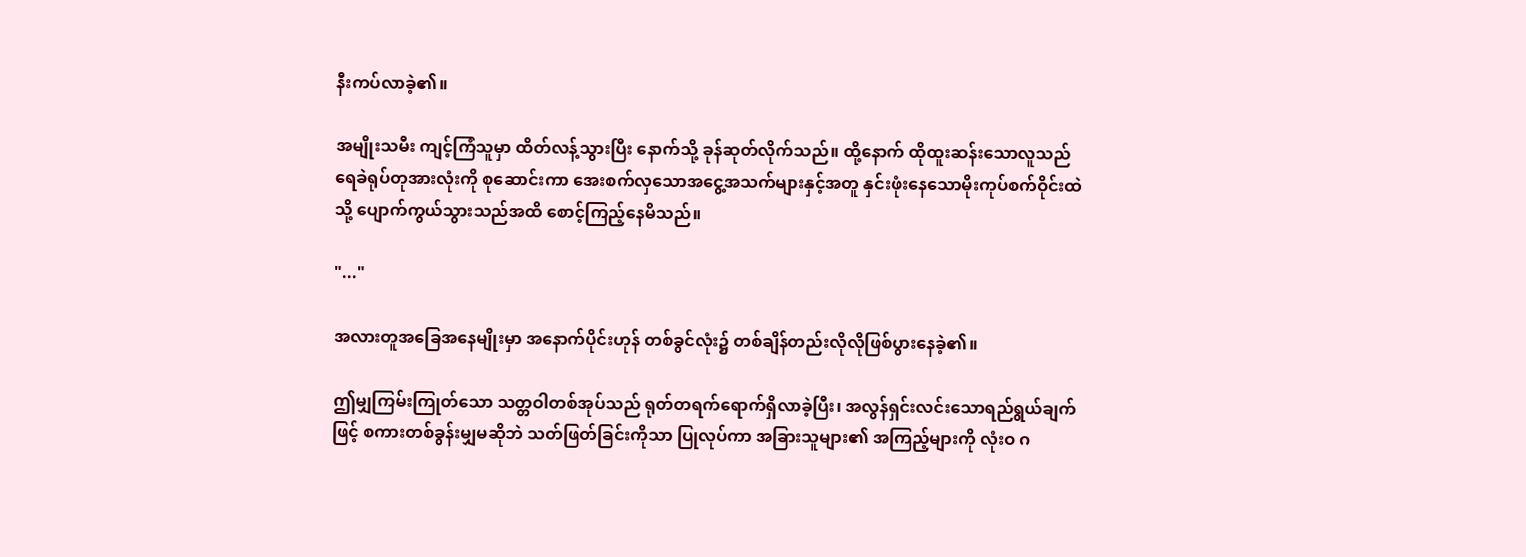နီးကပ်လာခဲ့၏။

အမျိုးသမီး ကျင့်ကြံသူမှာ ထိတ်လန့်သွားပြီး နောက်သို့ ခုန်ဆုတ်လိုက်သည်။ ထို့နောက် ထိုထူးဆန်းသောလူသည် ရေခဲရုပ်တုအားလုံးကို စုဆောင်းကာ အေးစက်လှသောအငွေ့အသက်များနှင့်အတူ နှင်းဖုံးနေသောမိုးကုပ်စက်ဝိုင်းထဲသို့ ပျောက်ကွယ်သွားသည်အထိ စောင့်ကြည့်နေမိသည်။

"..."

အလားတူအခြေအနေမျိုးမှာ အနောက်ပိုင်းဟုန် တစ်ခွင်လုံး၌ တစ်ချိန်တည်းလိုလိုဖြစ်ပွားနေခဲ့၏။

ဤမျှကြမ်းကြုတ်သော သတ္တဝါတစ်အုပ်သည် ရုတ်တရက်ရောက်ရှိလာခဲ့ပြီး၊ အလွန်ရှင်းလင်းသောရည်ရွယ်ချက်ဖြင့် စကားတစ်ခွန်းမျှမဆိုဘဲ သတ်ဖြတ်ခြင်းကိုသာ ပြုလုပ်ကာ အခြားသူများ၏ အကြည့်များကို လုံးဝ ဂ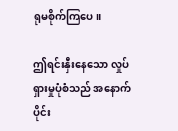ရုမစိုက်ကြပေ။

ဤရင်းနှီးနေသော လှုပ်ရှားမှုပုံစံသည် အနောက်ပိုင်း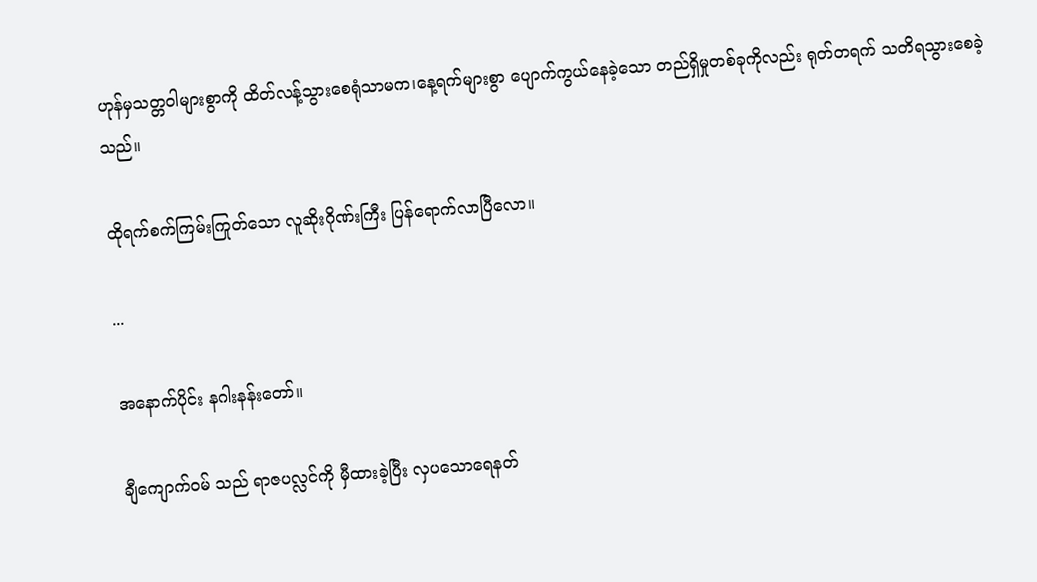ဟုန်မှသတ္တဝါများစွာကို ထိတ်လန့်သွားစေရုံသာမက၊နေ့ရက်များစွာ ပျောက်ကွယ်နေခဲ့သော တည်ရှိမှုတစ်ခုကိုလည်း ရုတ်တရက် သတိရသွားစေခဲ့သည်။

ထိုရက်စက်ကြမ်းကြုတ်သော လူဆိုးဂိုဏ်းကြီး ပြန်ရောက်လာပြီလော။

...

အနောက်ပိုင်း နဂါးနန်းတော်။

ချီကျောက်ဝမ် သည် ရာဇပလ္လင်ကို မှီထားခဲ့ပြီး လှပသောရေနတ်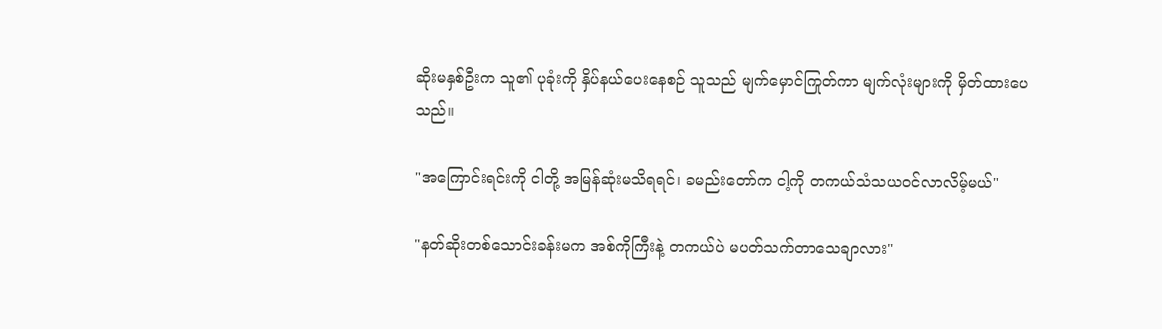ဆိုးမနှစ်ဦးက သူ၏ ပုခုံးကို နှိပ်နယ်ပေးနေစဉ် သူသည် မျက်မှောင်ကြုတ်ကာ မျက်လုံးများကို မှိတ်ထားပေသည်။

"အကြောင်းရင်းကို ငါတို့ အမြန်ဆုံးမသိရရင်၊ ခမည်းတော်က ငါ့ကို တကယ်သံသယဝင်လာလိမ့်မယ်"

"နတ်ဆိုးတစ်သောင်းခန်းမက အစ်ကိုကြီးနဲ့ တကယ်ပဲ မပတ်သက်တာသေချာလား"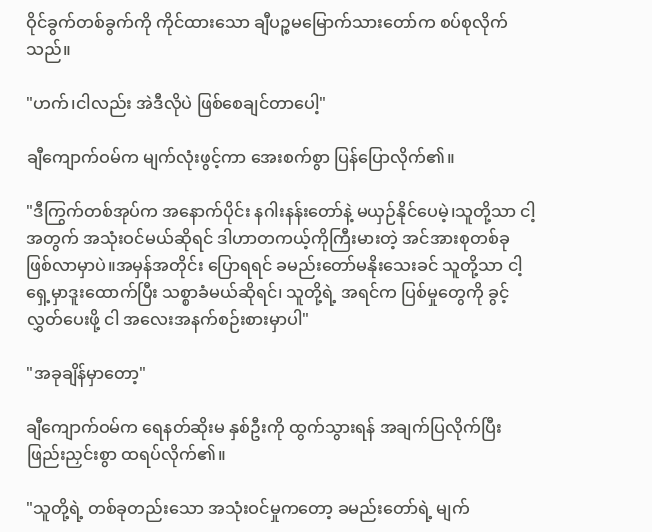ဝိုင်ခွက်တစ်ခွက်ကို ကိုင်ထားသော ချီပဉ္စမမြောက်သားတော်က စပ်စုလိုက်သည်။

"ဟက်၊ငါလည်း အဲဒီလိုပဲ ဖြစ်စေချင်တာပေါ့"

ချီကျောက်ဝမ်က မျက်လုံးဖွင့်ကာ အေးစက်စွာ ပြန်ပြောလိုက်၏။

"ဒီကြွက်တစ်အုပ်က အနောက်ပိုင်း နဂါးနန်းတော်နဲ့ မယှဉ်နိုင်ပေမဲ့၊သူတို့သာ ငါ့အတွက် အသုံးဝင်မယ်ဆိုရင် ဒါဟာတကယ့်ကိုကြီးမားတဲ့ အင်အားစုတစ်ခု ဖြစ်လာမှာပဲ။အမှန်အတိုင်း ပြောရရင် ခမည်းတော်မနိုးသေးခင် သူတို့သာ ငါ့ရှေ့မှာဒူးထောက်ပြီး သစ္စာခံမယ်ဆိုရင်၊ သူတို့ရဲ့ အရင်က ပြစ်မှုတွေကို ခွင့်လွှတ်ပေးဖို့ ငါ အလေးအနက်စဉ်းစားမှာပါ"

"အခုချိန်မှာတော့"

ချီကျောက်ဝမ်က ရေနတ်ဆိုးမ နှစ်ဦးကို ထွက်သွားရန် အချက်ပြလိုက်ပြီးဖြည်းညှင်းစွာ ထရပ်လိုက်၏။

"သူတို့ရဲ့ တစ်ခုတည်းသော အသုံးဝင်မှုကတော့ ခမည်းတော်ရဲ့ မျက်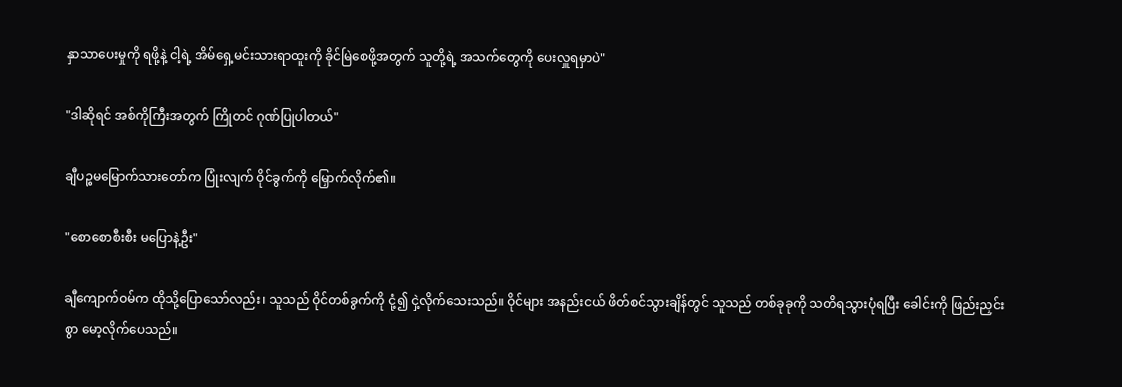နှာသာပေးမှုကို ရဖို့နဲ့ ငါ့ရဲ့ အိမ်ရှေ့မင်းသားရာထူးကို ခိုင်မြဲစေဖို့အတွက် သူတို့ရဲ့ အသက်တွေကို ပေးလှူရမှာပဲ"

"ဒါဆိုရင် အစ်ကိုကြီးအတွက် ကြိုတင် ဂုဏ်ပြုပါတယ်"

ချီပဉ္စမမြောက်သားတော်က ပြုံးလျက် ဝိုင်ခွက်ကို မြှောက်လိုက်၏။

"စောစောစီးစီး မပြောနဲ့ဦး"

ချီကျောက်ဝမ်က ထိုသို့ပြောသော်လည်း၊ သူသည် ဝိုင်တစ်ခွက်ကို ငုံ့၍ ငှဲ့လိုက်သေးသည်။ ဝိုင်များ အနည်းငယ် ဖိတ်စင်သွားချိန်တွင် သူသည် တစ်ခုခုကို သတိရသွားပုံရပြီး ခေါင်းကို ဖြည်းညှင်းစွာ မော့လိုက်ပေသည်။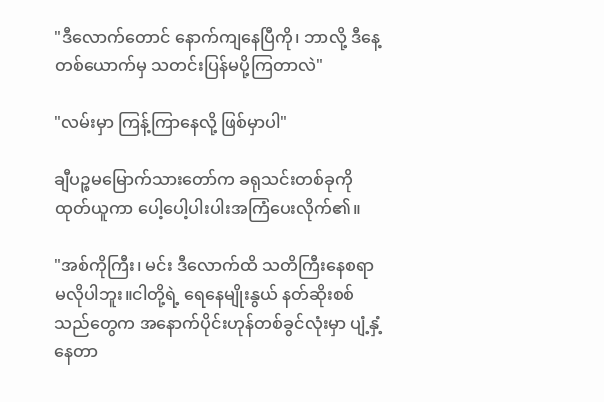"ဒီလောက်တောင် နောက်ကျနေပြီကို၊ ဘာလို့ ဒီနေ့ တစ်ယောက်မှ သတင်းပြန်မပို့ကြတာလဲ"

"လမ်းမှာ ကြန့်ကြာနေလို့ ဖြစ်မှာပါ"

ချီပဉ္စမမြောက်သားတော်က ခရုသင်းတစ်ခုကို ထုတ်ယူကာ ပေါ့ပေါ့ပါးပါးအကြံပေးလိုက်၏။

"အစ်ကိုကြီး၊ မင်း ဒီလောက်ထိ သတိကြီးနေစရာ မလိုပါဘူး။ငါတို့ရဲ့ ရေနေမျိုးနွယ် နတ်ဆိုးစစ်သည်တွေက အနောက်ပိုင်းဟုန်တစ်ခွင်လုံးမှာ ပျံ့နှံ့နေတာ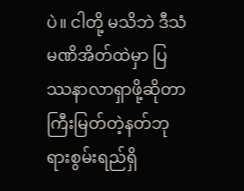ပဲ။ ငါတို့ မသိဘဲ ဒီသံမဏိအိတ်ထဲမှာ ပြဿနာလာရှာဖို့ဆိုတာ ကြီးမြတ်တဲ့နတ်ဘုရားစွမ်းရည်ရှိ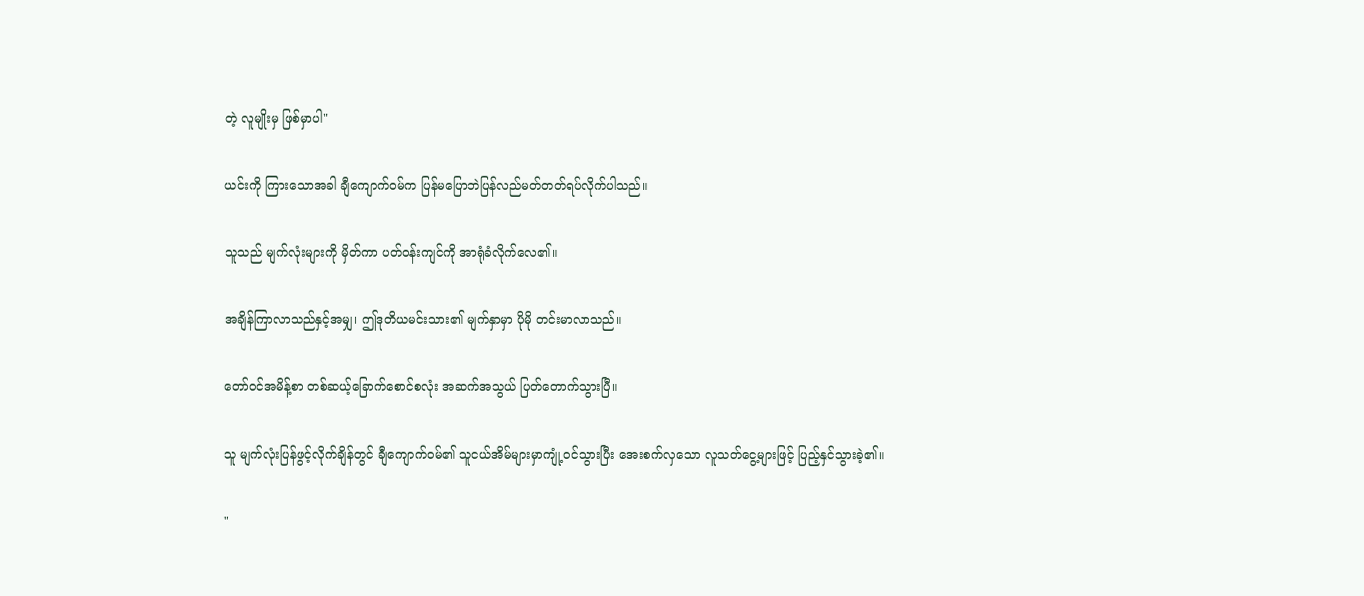တဲ့ လူမျိုးမှ ဖြစ်မှာပါ"

ယင်းကို ကြားသောအခါ ချီကျောက်ဝမ်က ပြန်မပြောဘဲပြန်လည်မတ်တတ်ရပ်လိုက်ပါသည်။

သူသည် မျက်လုံးများကို မှိတ်ကာ ပတ်ဝန်းကျင်ကို အာရုံခံလိုက်လေ၏။

အချိန်ကြာလာသည်နှင့်အမျှ၊ ဤဒုတိယမင်းသား၏ မျက်နှာမှာ ပိုမို တင်းမာလာသည်။

တော်ဝင်အမိန့်စာ တစ်ဆယ့်ခြောက်စောင်စလုံး အဆက်အသွယ် ပြတ်တောက်သွားပြီ။

သူ မျက်လုံးပြန်ဖွင့်လိုက်ချိန်တွင် ချီကျောက်ဝမ်၏ သူငယ်အိမ်များမှာကျုံ့ဝင်သွားပြီး အေးစက်လှသော လူသတ်ငွေ့များဖြင့် ပြည့်နှင်သွားခဲ့၏။

"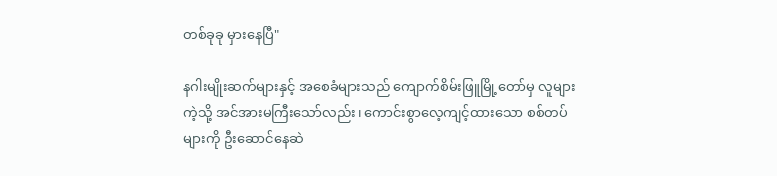တစ်ခုခု မှားနေပြီ"

နဂါးမျိုးဆက်များနှင့် အစေခံများသည် ကျောက်စိမ်းဖြူမြို့တော်မှ လူများကဲ့သို့ အင်အားမကြီးသော်လည်း၊ ကောင်းစွာလေ့ကျင့်ထားသော စစ်တပ်များကို ဦးဆောင်နေဆဲ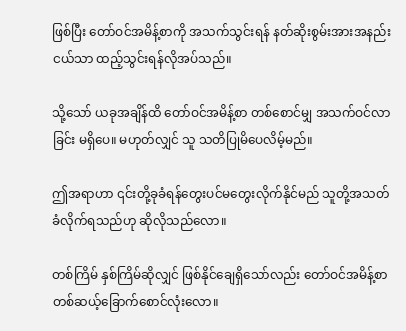ဖြစ်ပြီး တော်ဝင်အမိန့်စာကို အသက်သွင်းရန် နတ်ဆိုးစွမ်းအားအနည်းငယ်သာ ထည့်သွင်းရန်လိုအပ်သည်။

သို့သော် ယခုအချိန်ထိ တော်ဝင်အမိန့်စာ တစ်စောင်မျှ အသက်ဝင်လာခြင်း မရှိပေ။ မဟုတ်လျှင် သူ သတိပြုမိပေလိမ့်မည်။

ဤအရာဟာ ၎င်းတို့ခုခံရန်တွေးပင်မတွေးလိုက်နိုင်မည် သူတို့အသတ်ခံလိုက်ရသည်ဟု ဆိုလိုသည်လော။

တစ်ကြိမ် နှစ်ကြိမ်ဆိုလျှင် ဖြစ်နိုင်ချေရှိသော်လည်း တော်ဝင်အမိန့်စာတစ်ဆယ့်ခြောက်စောင်လုံးလော။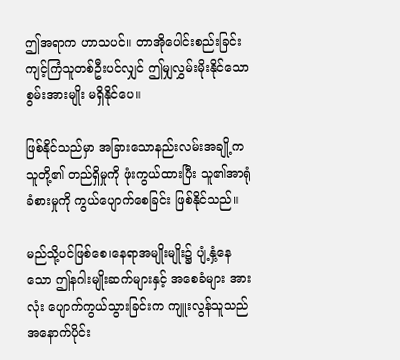ဤအရာက ဟာသပင်။ တာအိုပေါင်းစည်းခြင်း ကျင့်ကြံသူတစ်ဦးပင်လျှင် ဤမျှလွှမ်းမိုးနိုင်သော စွမ်းအားမျိုး မရှိနိုင်ပေ။

ဖြစ်နိုင်သည်မှာ အခြားသောနည်းလမ်းအချို့က သူတို့၏ တည်ရှိမှုကို ဖုံးကွယ်ထားပြီး သူ၏အာရုံခံစားမှုကို ကွယ်ပျောက်စေခြင်း ဖြစ်နိုင်သည်။

မည်သို့ပင်ဖြစ်စေ၊နေရာအမျိုးမျိုး၌ ပျံ့နှံ့နေသော ဤနဂါးမျိုးဆက်များနှင့် အစေခံများ အားလုံး ပျောက်ကွယ်သွားခြင်းက ကျူးလွန်သူသည် အနောက်ပိုင်း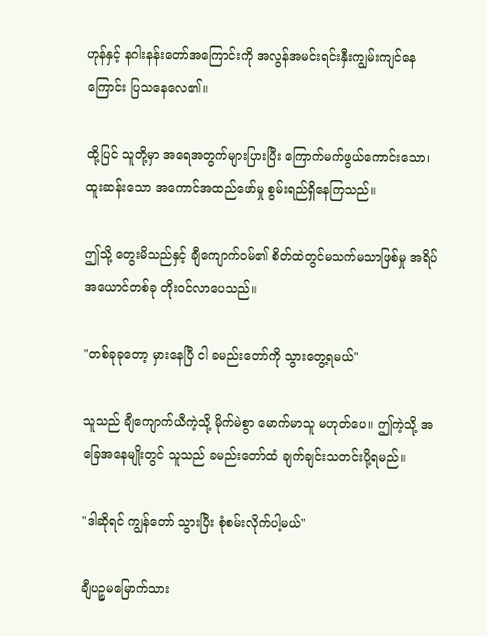ဟုန်နှင့် နဂါးနန်းတော်အကြောင်းကို အလွန်အမင်းရင်းနှီးကျွမ်းကျင်နေကြောင်း ပြသနေလေ၏။

ထို့ပြင် သူတို့မှာ အရေအတွက်များပြားပြီး ကြောက်မက်ဖွယ်ကောင်းသော၊ ထူးဆန်းသော အကောင်အထည်ဖော်မှု စွမ်းရည်ရှိနေကြသည်။

ဤသို့ တွေးမိသည်နှင့် ချီကျောက်ဝမ်၏ စိတ်ထဲတွင်မသက်မသာဖြစ်မှု အရိပ်အယောင်တစ်ခု တိုးဝင်လာပေသည်။

"တစ်ခုခုတော့ မှားနေပြီ ငါ ခမည်းတော်ကို သွားတွေ့ရမယ်"

သူသည် ချီကျောက်ယီကဲ့သို့ မိုက်မဲစွာ မောက်မာသူ မဟုတ်ပေ။ ဤကဲ့သို့ အခြေအနေမျိုးတွင် သူသည် ခမည်းတော်ထံ ချက်ချင်းသတင်းပို့ရမည်။

"ဒါဆိုရင် ကျွန်တော် သွားပြီး စုံစမ်းလိုက်ပါ့မယ်"

ချီပဉ္စမမြောက်သား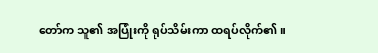တော်က သူ၏ အပြုံးကို ရုပ်သိမ်းကာ ထရပ်လိုက်၏။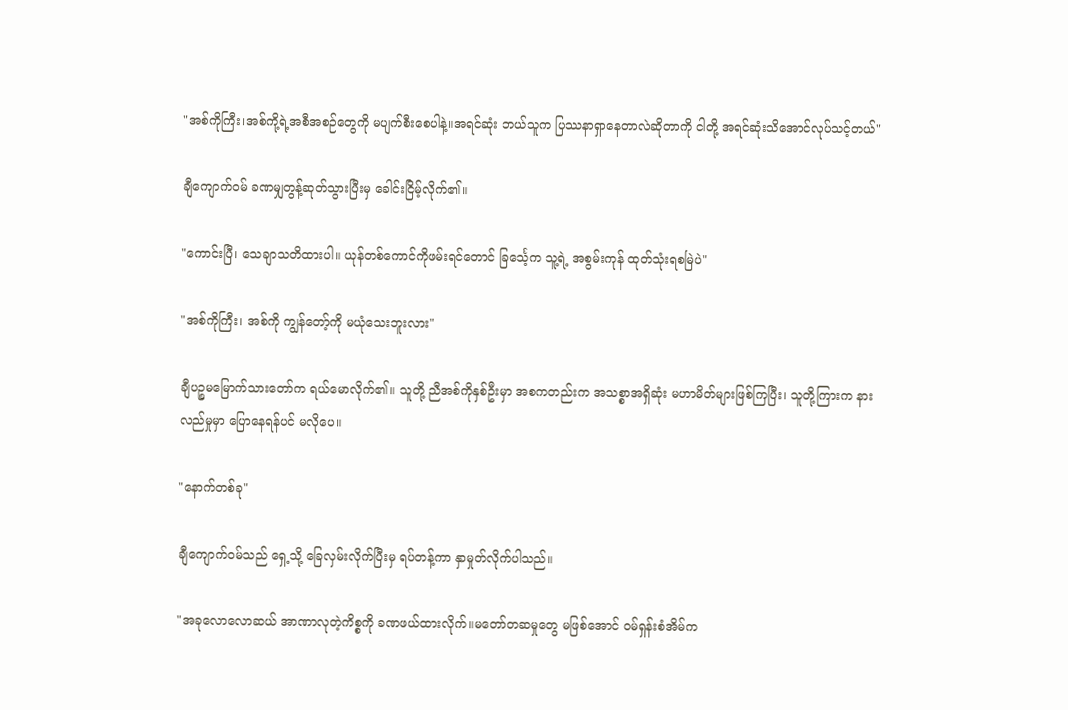"အစ်ကိုကြီး၊အစ်ကို့ရဲ့အစီအစဉ်တွေကို မပျက်စီးစေပါနဲ့။အရင်ဆုံး ဘယ်သူက ပြဿနာရှာနေတာလဲဆိုတာကို ငါတို့ အရင်ဆုံးသိအောင်လုပ်သင့်တယ်"

ချီကျောက်ဝမ် ခဏမျှတွန့်ဆုတ်သွားပြီးမှ ခေါင်းငြိမ့်လိုက်၏။

"ကောင်းပြီ၊ သေချာသတိထားပါ။ ယုန်တစ်ကောင်ကိုဖမ်းရင်တောင် ခြင်္သေ့က သူ့ရဲ့ အစွမ်းကုန် ထုတ်သုံးရစမြဲပဲ"

"အစ်ကိုကြီး၊ အစ်ကို ကျွန်တော့်ကို မယုံသေးဘူးလား"

ချီပဉ္စမမြောက်သားတော်က ရယ်မောလိုက်၏။ သူတို့ ညီအစ်ကိုနှစ်ဦးမှာ အစကတည်းက အသစ္စာအရှိဆုံး မဟာမိတ်များဖြစ်ကြပြီး၊ သူတို့ကြားက နားလည်မှုမှာ ပြောနေရန်ပင် မလိုပေ။

"နောက်တစ်ခု"

ချီကျောက်ဝမ်သည် ရှေ့သို့ ခြေလှမ်းလိုက်ပြီးမှ ရပ်တန့်ကာ နှာမှုတ်လိုက်ပါသည်။

"အခုလောလောဆယ် အာဏာလုတဲ့ကိစ္စကို ခဏဖယ်ထားလိုက်။မတော်တဆမှုတွေ မဖြစ်အောင် ဝမ်ရှန်းစံအိမ်က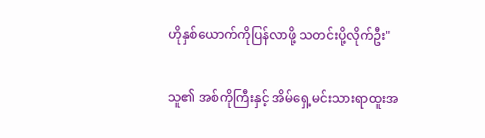ဟိုနှစ်ယောက်ကိုပြန်လာဖို့ သတင်းပို့လိုက်ဦး"

သူ၏ အစ်ကိုကြီးနှင့် အိမ်ရှေ့မင်းသားရာထူးအ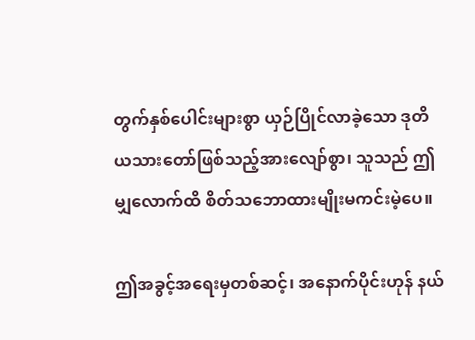တွက်နှစ်ပေါင်းများစွာ ယှဉ်ပြိုင်လာခဲ့သော ဒုတိယသားတော်ဖြစ်သည့်အားလျော်စွာ၊ သူသည် ဤမျှလောက်ထိ စိတ်သဘောထားမျိုးမကင်းမဲ့ပေ။

ဤအခွင့်အရေးမှတစ်ဆင့်၊ အနောက်ပိုင်းဟုန် နယ်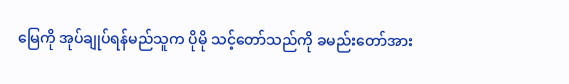မြေကို အုပ်ချုပ်ရန်မည်သူက ပိုမို သင့်တော်သည်ကို ခမည်းတော်အား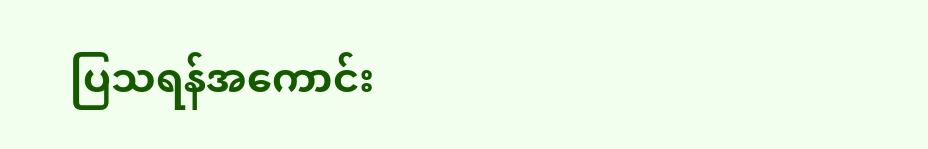ပြသရန်အကောင်း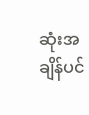ဆုံးအချိန်ပင်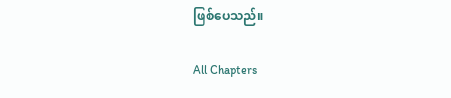ဖြစ်ပေသည်။

All Chapters